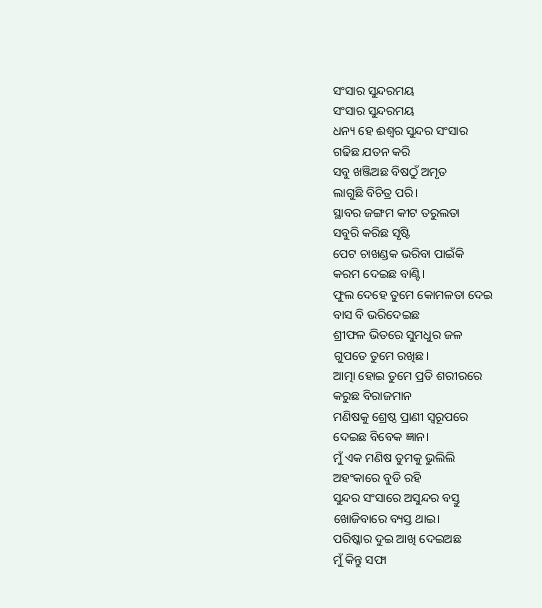ସଂସାର ସୁନ୍ଦରମୟ
ସଂସାର ସୁନ୍ଦରମୟ
ଧନ୍ୟ ହେ ଈଶ୍ୱର ସୁନ୍ଦର ସଂସାର
ଗଢିଛ ଯତନ କରି
ସବୁ ଖଞ୍ଜିଅଛ ବିଷଠୁଁ ଅମୃତ
ଲାଗୁଛି ବିଚିତ୍ର ପରି।
ସ୍ଥାବର ଜଙ୍ଗମ କୀଟ ତରୁଲତା
ସବୁରି କରିଛ ସୃଷ୍ଟି
ପେଟ ଚାଖଣ୍ଡକ ଭରିବା ପାଇଁକି
କରମ ଦେଇଛ ବାଣ୍ଟି।
ଫୁଲ ଦେହେ ତୁମେ କୋମଳତା ଦେଇ
ବାସ ବି ଭରିଦେଇଛ
ଶ୍ରୀଫଳ ଭିତରେ ସୁମଧୁର ଜଳ
ଗୁପତେ ତୁମେ ରଖିଛ।
ଆତ୍ମା ହୋଇ ତୁମେ ପ୍ରତି ଶରୀରରେ
କରୁଛ ବିରାଜମାନ
ମଣିଷକୁ ଶ୍ରେଷ୍ଠ ପ୍ରାଣୀ ସ୍ଵରୂପରେ
ଦେଇଛ ବିବେକ ଜ୍ଞାନ।
ମୁଁ ଏକ ମଣିଷ ତୁମକୁ ଭୁଲିଲି
ଅହଂକାରେ ବୁଡି ରହି
ସୁନ୍ଦର ସଂସାରେ ଅସୁନ୍ଦର ବସ୍ତୁ
ଖୋଜିବାରେ ବ୍ୟସ୍ତ ଥାଇ।
ପରିଷ୍କାର ଦୁଇ ଆଖି ଦେଇଅଛ
ମୁଁ କିନ୍ତୁ ସଫା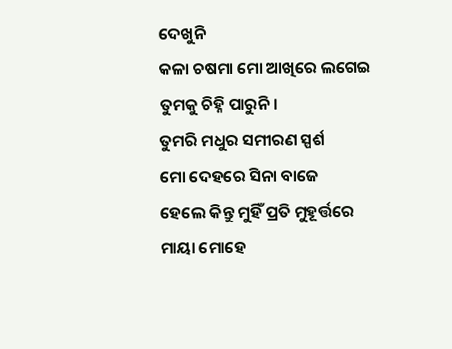ଦେଖୁନି
କଳା ଚଷମା ମୋ ଆଖିରେ ଲଗେଇ
ତୁମକୁ ଚିହ୍ନି ପାରୁନି।
ତୁମରି ମଧୁର ସମୀରଣ ସ୍ପର୍ଶ
ମୋ ଦେହରେ ସିନା ବାଜେ
ହେଲେ କିନ୍ତୁ ମୁହିଁ ପ୍ରତି ମୁହୂର୍ତ୍ତରେ
ମାୟା ମୋହେ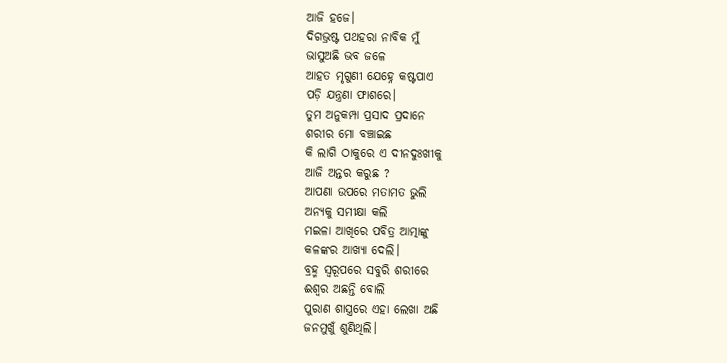ଆଜି ହଜେ।
ଦିଗଭ୍ରଷ୍ଟ ପଥହରା ନାବିକ ମୁଁ
ଭାସୁଅଛି ଭବ ଜଳେ
ଆହତ ମୃଗୁଣୀ ଯେହ୍ନେ କଷ୍ଟପାଏ
ପଡ଼ି ଯନ୍ତ୍ରଣା ଫାଶରେ।
ତୁମ ଅନୁକମ୍ପା ପ୍ରସାଦ ପ୍ରଦାନେ
ଶରୀର ମୋ ବଞ୍ଚାଇଛ
କି ଲାଗି ଠାକୁରେ ଏ ଦୀନଦୁଃଖୀକୁ
ଆଜି ଅନ୍ତର କରୁଛ ?
ଆପଣା ଉପରେ ମତାମତ ଭୁଲି
ଅନ୍ୟକୁ ସମୀକ୍ଷା କଲି
ମଇଳା ଆଖିରେ ପବିତ୍ର ଆତ୍ମାଙ୍କୁ
କଳଙ୍କର ଆଖ୍ୟା ଦେଲି।
ବ୍ରହ୍ମ ସ୍ଵରୂପରେ ସବୁରି ଶରୀରେ
ଈଶ୍ୱର ଅଛନ୍ତି ବୋଲି
ପୁରାଣ ଶାସ୍ତ୍ରରେ ଏହା ଲେଖା ଅଛି
ଜନମୁଖୁଁ ଶୁଣିଥିଲି।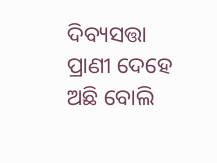ଦିବ୍ୟସତ୍ତା ପ୍ରାଣୀ ଦେହେ ଅଛି ବୋଲି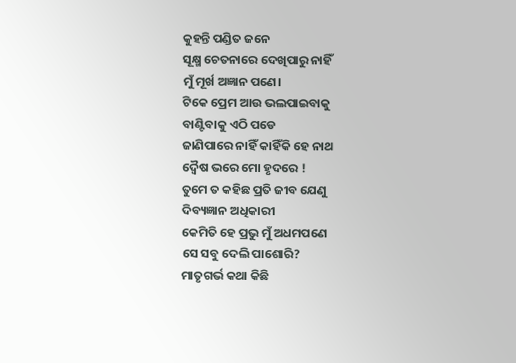କୁହନ୍ତି ପଣ୍ଡିତ ଜନେ
ସୂକ୍ଷ୍ମ ଚେତନାରେ ଦେଖିପାରୁ ନାହିଁ
ମୁଁ ମୂର୍ଖ ଅଜ୍ଞାନ ପଣେ।
ଟିକେ ପ୍ରେମ ଆଉ ଭଲପାଇବାକୁ
ବାଣ୍ଟିବାକୁ ଏଠି ପଡେ
ଜାଣିପାରେ ନାହିଁ କାହିଁକି ହେ ନାଥ
ଦ୍ଵୈଷ ଭରେ ମୋ ହୃଦରେ !
ତୁମେ ତ କହିଛ ପ୍ରତି ଜୀବ ଯେଣୁ
ଦିବ୍ୟଜ୍ଞାନ ଅଧିକାରୀ
କେମିତି ହେ ପ୍ରଭୁ ମୁଁ ଅଧମପଣେ
ସେ ସବୁ ଦେଲି ପାଶୋରି?
ମାତୃଗର୍ଭ କଥା କିଛି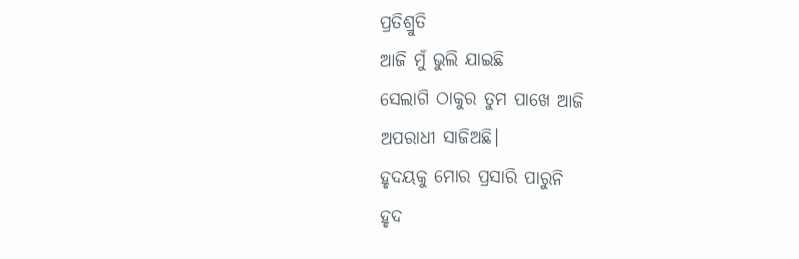ପ୍ରତିଶ୍ରୁତି
ଆଜି ମୁଁ ଭୁଲି ଯାଇଛି
ସେଲାଗି ଠାକୁର ତୁମ ପାଖେ ଆଜି
ଅପରାଧୀ ସାଜିଅଛି।
ହୃଦୟକୁ ମୋର ପ୍ରସାରି ପାରୁନି
ହୃଦ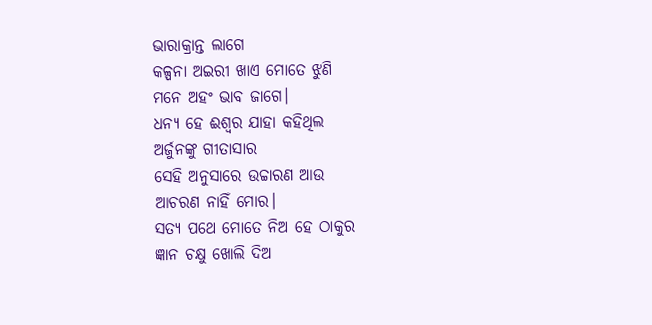ଭାରାକ୍ରାନ୍ତ ଲାଗେ
କଳ୍ପନା ଅଇରୀ ଖାଏ ମୋତେ ଝୁଣି
ମନେ ଅହଂ ଭାବ ଜାଗେ।
ଧନ୍ୟ ହେ ଈଶ୍ୱର ଯାହା କହିଥିଲ
ଅର୍ଜୁନଙ୍କୁ ଗୀତାସାର
ସେହି ଅନୁସାରେ ଉଚ୍ଚାରଣ ଆଉ
ଆଚରଣ ନାହିଁ ମୋର।
ସତ୍ୟ ପଥେ ମୋତେ ନିଅ ହେ ଠାକୁର
ଜ୍ଞାନ ଚକ୍ଷୁ ଖୋଲି ଦିଅ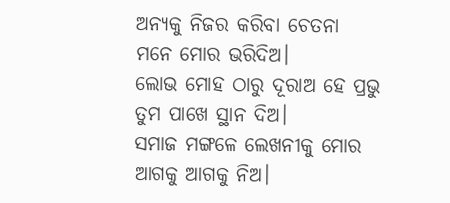ଅନ୍ୟକୁ ନିଜର କରିବା ଚେତନା
ମନେ ମୋର ଭରିଦିଅ।
ଲୋଭ ମୋହ ଠାରୁ ଦୂରାଅ ହେ ପ୍ରଭୁ
ତୁମ ପାଖେ ସ୍ଥାନ ଦିଅ।
ସମାଜ ମଙ୍ଗଳେ ଲେଖନୀକୁ ମୋର
ଆଗକୁ ଆଗକୁ ନିଅ।